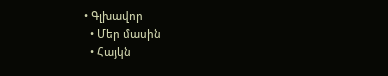• Գլխավոր
  • Մեր մասին
  • Հայկն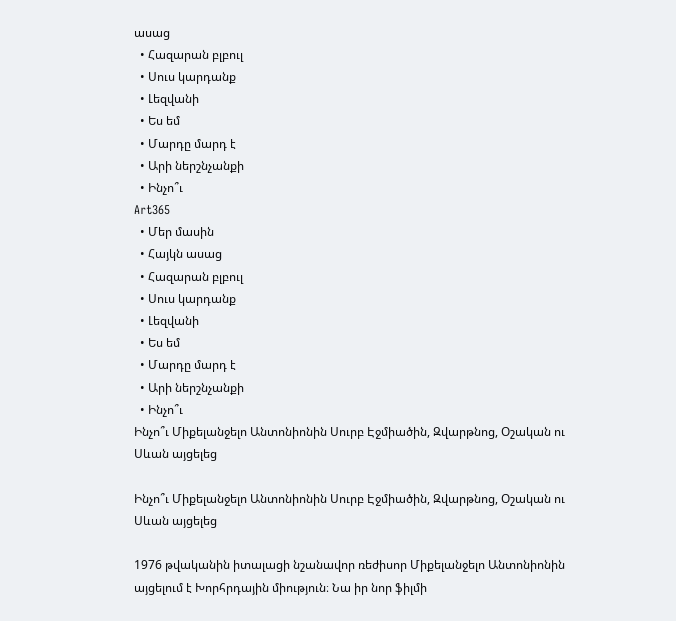ասաց
  • Հազարան բլբուլ
  • Սուս կարդանք
  • Լեզվանի
  • Ես եմ
  • Մարդը մարդ է
  • Արի ներշնչանքի
  • Ինչո՞ւ
Art365
  • Մեր մասին
  • Հայկն ասաց
  • Հազարան բլբուլ
  • Սուս կարդանք
  • Լեզվանի
  • Ես եմ
  • Մարդը մարդ է
  • Արի ներշնչանքի
  • Ինչո՞ւ
Ինչո՞ւ Միքելանջելո Անտոնիոնին Սուրբ Էջմիածին, Զվարթնոց, Օշական ու Սևան այցելեց

Ինչո՞ւ Միքելանջելո Անտոնիոնին Սուրբ Էջմիածին, Զվարթնոց, Օշական ու Սևան այցելեց

1976 թվականին իտալացի նշանավոր ռեժիսոր Միքելանջելո Անտոնիոնին այցելում է Խորհրդային միություն։ Նա իր նոր ֆիլմի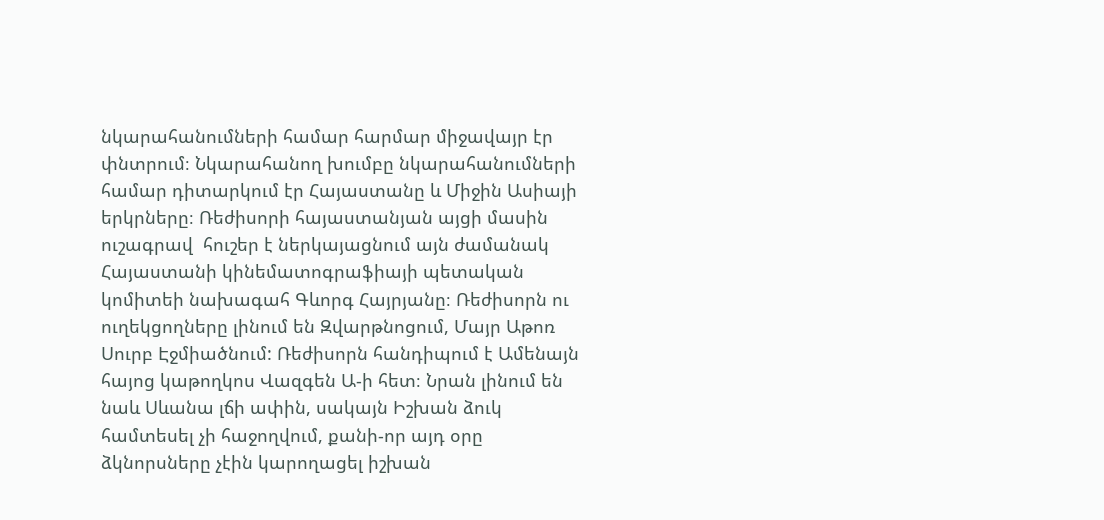նկարահանումների համար հարմար միջավայր էր փնտրում։ Նկարահանող խումբը նկարահանումների համար դիտարկում էր Հայաստանը և Միջին Ասիայի երկրները։ Ռեժիսորի հայաստանյան այցի մասին ուշագրավ  հուշեր է ներկայացնում այն ժամանակ Հայաստանի կինեմատոգրաֆիայի պետական կոմիտեի նախագահ Գևորգ Հայրյանը։ Ռեժիսորն ու ուղեկցողները լինում են Զվարթնոցում, Մայր Աթոռ Սուրբ Էջմիածնում: Ռեժիսորն հանդիպում է Ամենայն հայոց կաթողկոս Վազգեն Ա-ի հետ։ Նրան լինում են նաև Սևանա լճի ափին, սակայն Իշխան ձուկ համտեսել չի հաջողվում, քանի-որ այդ օրը ձկնորսները չէին կարողացել իշխան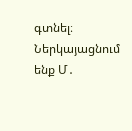գտնել։ Ներկայացնում ենք Մ․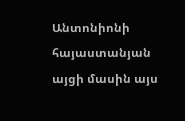Անտոնիոնի հայաստանյան այցի մասին այս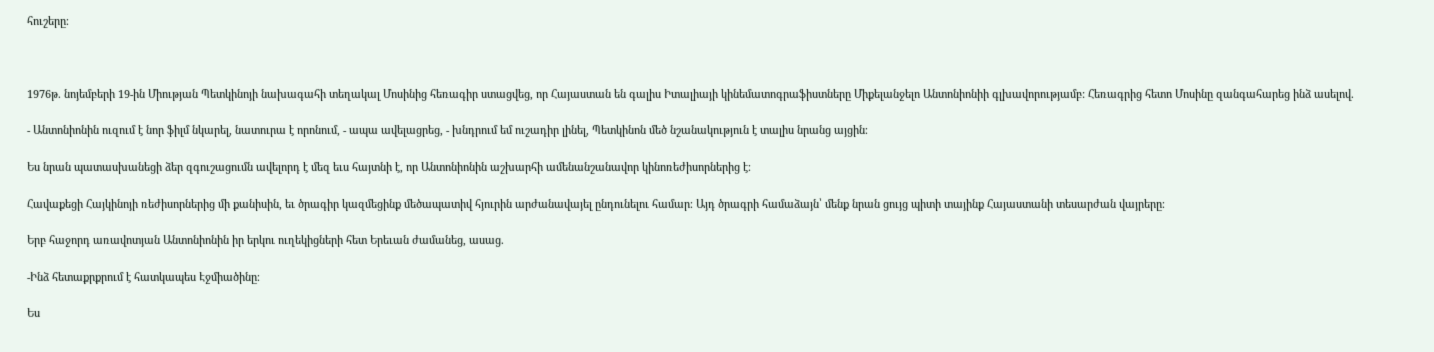հուշերը։



1976թ. նոյեմբերի 19-ին Միության Պետկինոյի նախագահի տեղակալ Մոսինից հեռագիր ստացվեց, որ Հայաստան են գալիս Իտալիայի կինեմատոգրաֆիստները Միքելանջելո Անտոնիոնիի գլխավորությամբ: Հեռագրից հետո Մոսինը զանգահարեց ինձ ասելով.

- Անտոնիոնին ուզում է նոր ֆիլմ նկարել, նատուրա է որոնում, - ապա ավելացրեց, - խնդրում եմ ուշադիր լինել, Պետկինոն մեծ նշանակություն է տալիս նրանց այցին։

Ես նրան պատասխանեցի ձեր զգուշացումն ավելորդ է մեզ եւս հայտնի է, որ Անտոնիոնին աշխարհի ամենանշանավոր կինոռեժիսորներից է։

Հավաքեցի Հայկինոյի ռեժիսորներից մի քանիսին, եւ ծրագիր կազմեցինք մեծապատիվ հյուրին արժանավայել ընդունելու համար։ Այդ ծրագրի համաձայն՝ մենք նրան ցույց պիտի տայինք Հայաստանի տեսարժան վայրերը։

Երբ հաջորդ առավոտյան Անտոնիոնին իր երկու ուղեկիցների հետ Երեւան ժամանեց, ասաց.

-Ինձ հետաքրքրում է հատկապես Էջմիածինը։

Ես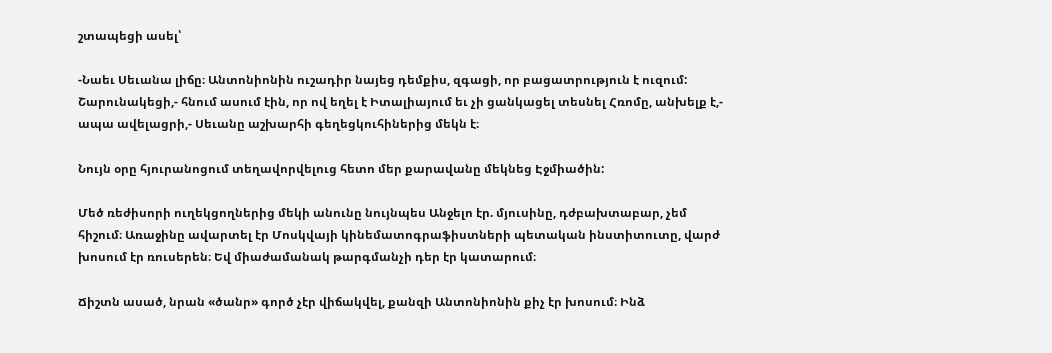շտապեցի ասել՝

-Նաեւ Սեւանա լիճը։ Անտոնիոնին ուշադիր նայեց դեմքիս, զգացի, որ բացատրություն է ուզում: Շարունակեցի,- հնում ասում էին, որ ով եղել է Իտալիայում եւ չի ցանկացել տեսնել Հռոմը, անխելք է,- ապա ավելացրի,- Սեւանը աշխարհի գեղեցկուհիներից մեկն է։

Նույն օրը հյուրանոցում տեղավորվելուց հետո մեր քարավանը մեկնեց Էջմիածին:

Մեծ ռեժիսորի ուղեկցողներից մեկի անունը նույնպես Անջելո էր. մյուսինը, դժբախտաբար, չեմ հիշում։ Առաջինը ավարտել էր Մոսկվայի կինեմատոգրաֆիստների պետական ինստիտուտը, վարժ խոսում էր ռուսերեն։ Եվ միաժամանակ թարգմանչի դեր էր կատարում։

Ճիշտն ասած, նրան «ծանր» գործ չէր վիճակվել, քանզի Անտոնիոնին քիչ էր խոսում։ Ինձ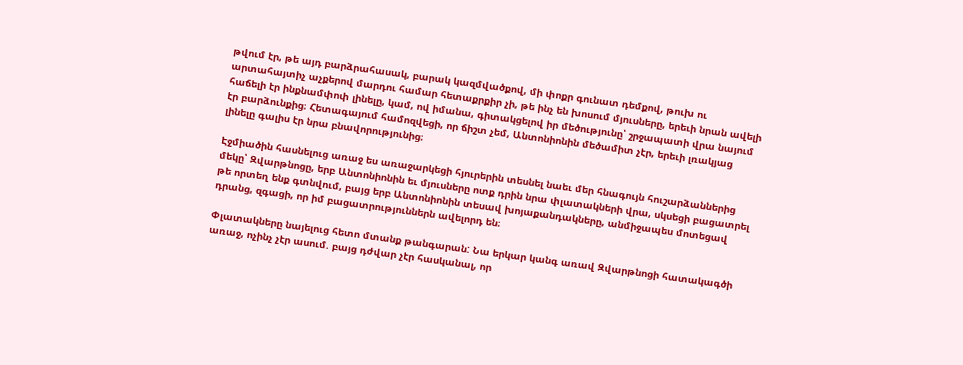թվում էր, թե այդ բարձրահասակ, բարակ կազմվածքով, մի փոքր գունատ դեմքով, թուխ ու արտահայտիչ աչքերով մարդու համար հետաքրքիր չի, թե ինչ են խոսում մյուսները, երեւի նրան ավելի հաճելի էր ինքնամփոփ լինելը, կամ, ով իմանա, գիտակցելով իր մեծությունը՝ շրջապատի վրա նայում էր բարձունքից։ Հետագայում համոզվեցի, որ ճիշտ չեմ, Անտոնիոնին մեծամիտ չէր, երեւի լռակյաց լինելը գալիս էր նրա բնավորությունից։

Էջմիածին հասնելուց առաջ ես առաջարկեցի հյուրերին տեսնել նաեւ մեր հնագույն հուշարձաններից մեկը՝ Զվարթնոցը, երբ Անտոնիոնին եւ մյուսները ոտք դրին նրա փլատակների վրա, սկսեցի բացատրել թե որտեղ ենք գտնվում, բայց երբ Անտոնիոնին տեսավ խոյաքանդակները, անմիջապես մոտեցավ դրանց, զգացի, որ իմ բացատրություններն ավելորդ են։

Փլատակները նայելուց հետո մտանք թանգարան: Նա երկար կանգ առավ Զվարթնոցի հատակագծի առաջ, ոչինչ չէր ասում. բայց դժվար չէր հասկանալ, որ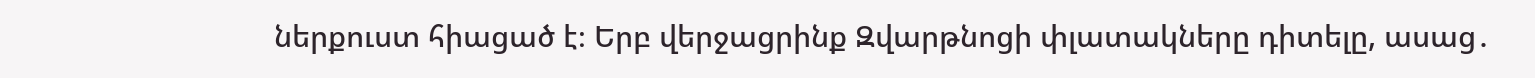ներքուստ հիացած է։ Երբ վերջացրինք Զվարթնոցի փլատակները դիտելը, ասաց․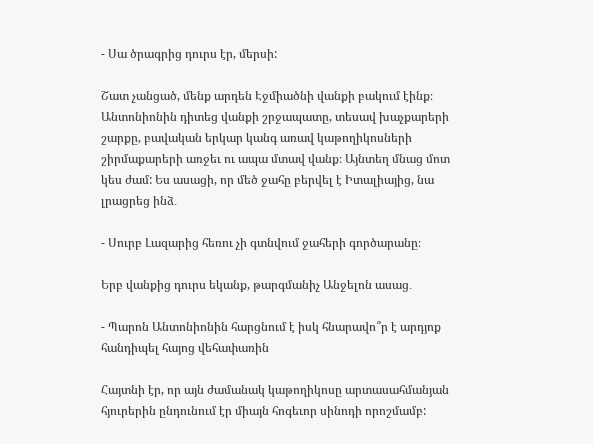- Սա ծրագրից դուրս էր, մերսի:

Շատ չանցած, մենք արդեն Էջմիածնի վանքի բակում էինք։ Անտոնիոնին դիտեց վանքի շրջապատը, տեսավ խաչքարերի շարքը, բավական երկար կանգ առավ կաթողիկոսների շիրմաքարերի առջեւ ու ապա մտավ վանք։ Այնտեղ մնաց մոտ կես ժամ: Ես ասացի, որ մեծ ջահը բերվել է Իտալիայից, նա լրացրեց ինձ․

- Սուրբ Լազարից հեռու չի գտնվում ջահերի գործարանը։

Երբ վանքից դուրս եկանք, թարգմանիչ Անջելոն ասաց․

- Պարոն Անտոնիոնին հարցնում է իսկ հնարավո՞ր է արդյոք հանդիպել հայոց վեհափառին

Հայտնի էր, որ այն ժամանակ կաթողիկոսը արտասահմանյան հյուրերին ընդունում էր միայն հոգեւոր սինոդի որոշմամբ: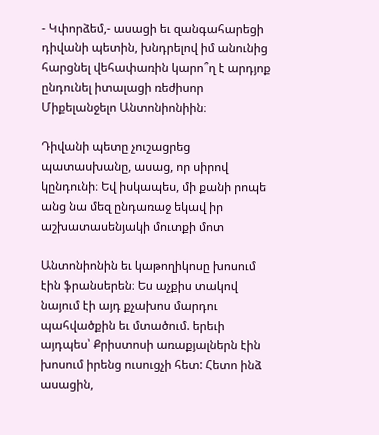- Կփորձեմ,- ասացի եւ զանգահարեցի դիվանի պետին, խնդրելով իմ անունից հարցնել վեհափառին կարո՞ղ է արդյոք ընդունել իտալացի ռեժիսոր Միքելանջելո Անտոնիոնիին։

Դիվանի պետը չուշացրեց պատասխանը, ասաց, որ սիրով կընդունի։ Եվ իսկապես, մի քանի րոպե անց նա մեզ ընդառաջ եկավ իր աշխատասենյակի մուտքի մոտ

Անտոնիոնին եւ կաթողիկոսը խոսում էին ֆրանսերեն։ Ես աչքիս տակով նայում էի այդ քչախոս մարդու պահվածքին եւ մտածում. երեւի այդպես՝ Քրիստոսի առաքյալներն էին խոսում իրենց ուսուցչի հետ: Հետո ինձ ասացին,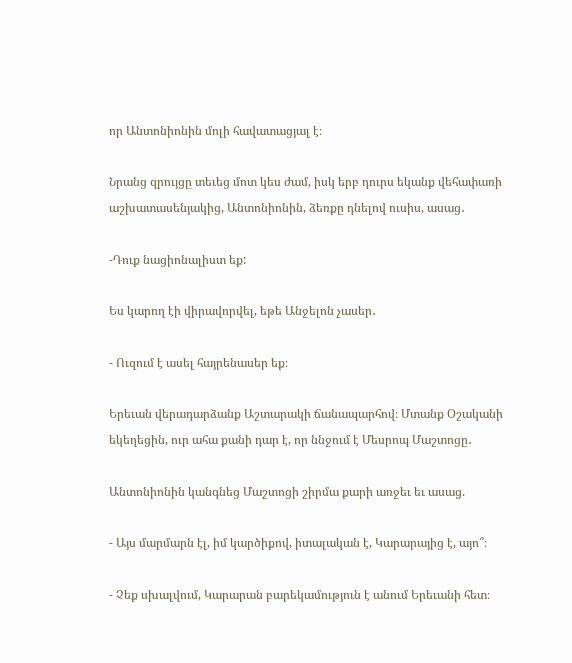որ Անտոնիոնին մոլի հավատացյալ է։

Նրանց զրույցը տեւեց մոտ կես ժամ, իսկ երբ դուրս եկանք վեհափառի աշխատասենյակից, Անտոնիոնին, ձեռքը դնելով ուսիս, ասաց․

-Դուք նացիոնալիստ եք:

Ես կարող էի վիրավորվել, եթե Անջելոն չասեր․

- Ուզում է ասել հայրենասեր եք։

Երեւան վերադարձանք Աշտարակի ճանապարհով։ Մտանք Օշականի եկեղեցին, ուր ահա քանի դար է, որ ննջում է Մեսրոպ Մաշտոցը․

Անտոնիոնին կանգնեց Մաշտոցի շիրմա քարի առջեւ եւ ասաց.

- Այս մարմարն էլ, իմ կարծիքով, իտալական է, Կարարայից է, այո՞։

- Չեք սխալվում, Կարարան բարեկամություն է անում Երեւանի հետ։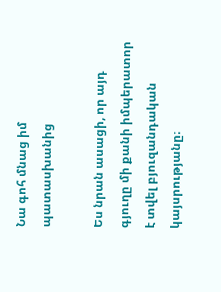Նա գոհ մնաց իմ պատասխանից

Ես նրան ասացի, որ այդ գյուղը մի քանի իմպերատոր է տվել բյուզանդական կայսրությանը։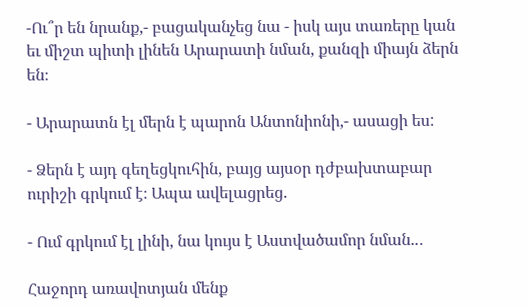-Ու՞ր են նրանք,- բացականչեց նա - իսկ այս տառերը կան եւ միշտ պիտի լինեն Արարատի նման, քանզի միայն ձերն են։

- Արարատն էլ մերն է պարոն Անտոնիոնի,- ասացի ես:

- Ձերն է այդ գեղեցկուհին, բայց այսօր դժբախտաբար ուրիշի գրկում է։ Ապա ավելացրեց.

- Ում գրկում էլ լինի, նա կույս է Աստվածամոր նման..․

Հաջորդ առավոտյան մենք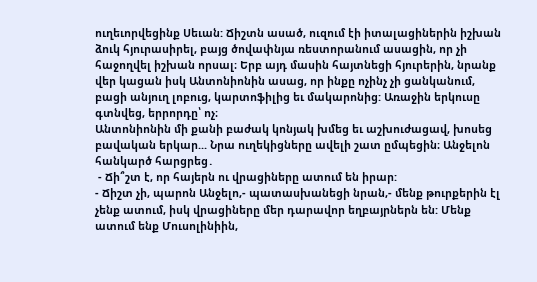ուղեւորվեցինք Սեւան: Ճիշտն ասած, ուզում էի իտալացիներին իշխան ձուկ հյուրասիրել, բայց ծովափնյա ռեստորանում ասացին, որ չի հաջողվել իշխան որսալ։ Երբ այդ մասին հայտնեցի հյուրերին, նրանք վեր կացան իսկ Անտոնիոնին ասաց, որ ինքը ոչինչ չի ցանկանում, բացի անյուղ լոբուց, կարտոֆիլից եւ մակարոնից: Առաջին երկուսը գտնվեց, երրորդը՝ ոչ։
Անտոնիոնին մի քանի բաժակ կոնյակ խմեց եւ աշխուժացավ, խոսեց բավական երկար... Նրա ուղեկիցները ավելի շատ ըմպեցին։ Անջելոն հանկարծ հարցրեց․
 - Ճի՞շտ է, որ հայերն ու վրացիները ատում են իրար:
- Ճիշտ չի, պարոն Անջելո,- պատասխանեցի նրան,- մենք թուրքերին էլ չենք ատում, իսկ վրացիները մեր դարավոր եղբայրներն են: Մենք ատում ենք Մուսոլինիին,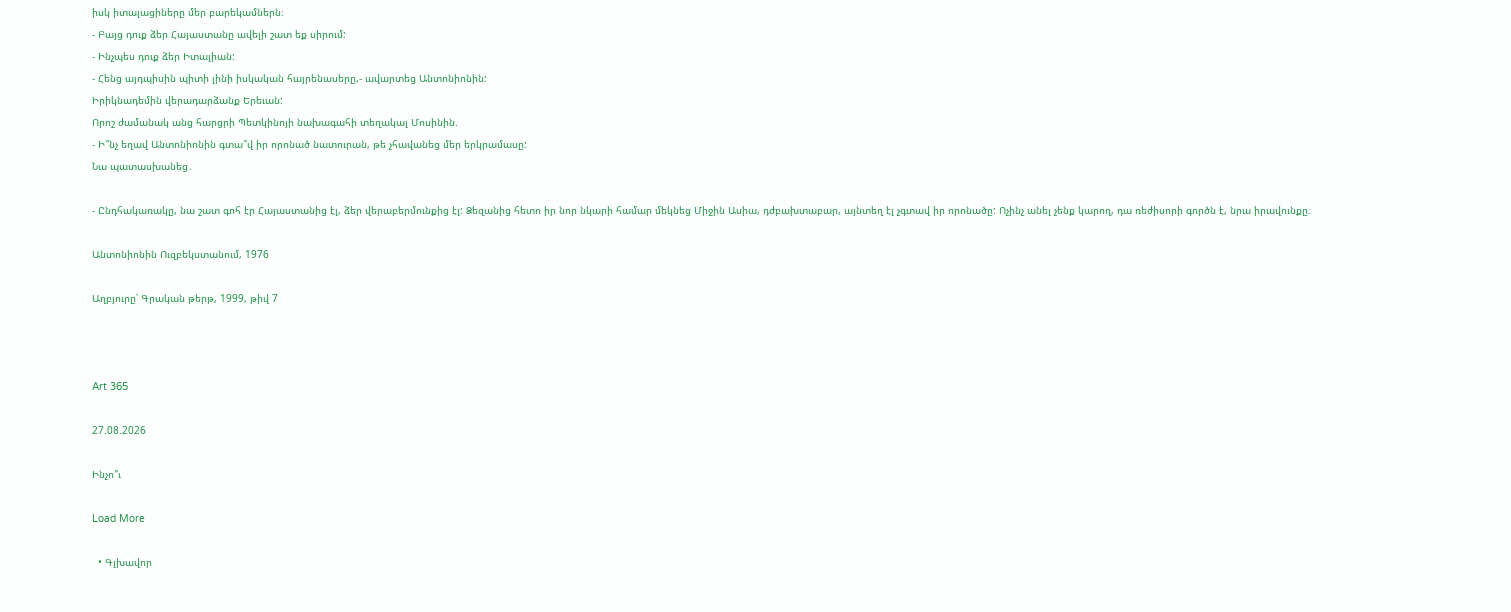իսկ իտալացիները մեր բարեկամներն։
- Բայց դուք ձեր Հայաստանը ավելի շատ եք սիրում:
- Ինչպես դուք ձեր Իտալիան:
- Հենց այդպիսին պիտի լինի իսկական հայրենասերը,- ավարտեց Անտոնիոնին:
Իրիկնադեմին վերադարձանք Երեւան:
Որոշ ժամանակ անց հարցրի Պետկինոյի նախագահի տեղակալ Մոսինին.
- Ի՞նչ եղավ Անտոնիոնին գտա՞վ իր որոնած նատուրան, թե չհավանեց մեր երկրամասը:
Նա պատասխանեց․

- Ընդհակառակը, նա շատ գոհ էր Հայաստանից էլ, ձեր վերաբերմունքից էլ: Ձեզանից հետո իր նոր նկարի համար մեկնեց Միջին Ասիա, դժբախտաբար, այնտեղ էլ չգտավ իր որոնածը: Ոչինչ անել չենք կարող, դա ռեժիսորի գործն է, նրա իրավունքը։

Անտոնիոնին Ուզբեկստանում, 1976

Աղբյուրը՝ Գրական թերթ, 1999, թիվ 7



Art 365

27.08.2026

Ինչո՞ւ

Load More

  • Գլխավոր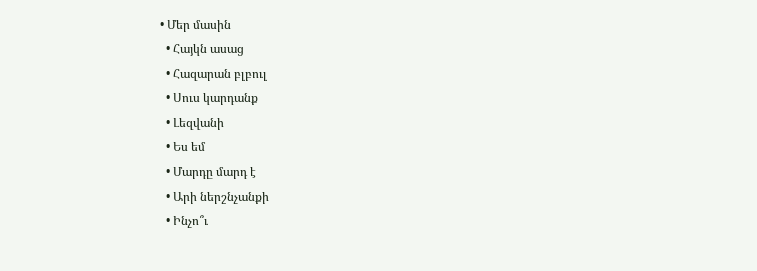• Մեր մասին
  • Հայկն ասաց
  • Հազարան բլբուլ
  • Սուս կարդանք
  • Լեզվանի
  • Ես եմ
  • Մարդը մարդ է
  • Արի ներշնչանքի
  • Ինչո՞ւ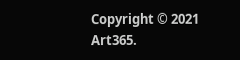Copyright © 2021 Art365.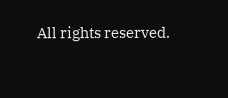All rights reserved.